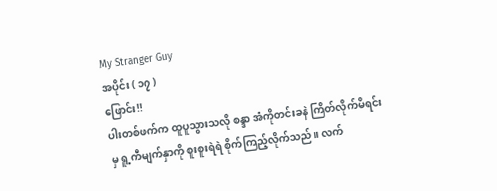My Stranger Guy
အပိုင်း ( ၁၇ )
ဖြောင်း!!
ပါးတစ်ဖက်က ထူပူသွားသလို စန္ဒာ အံကိုတင်းခနဲ ကြိတ်လိုက်မိရင်းမှ ရူ့ကီမျက်နှာကို စူးစူးရဲရဲ စိုက်ကြည့်လိုက်သည်။ လက်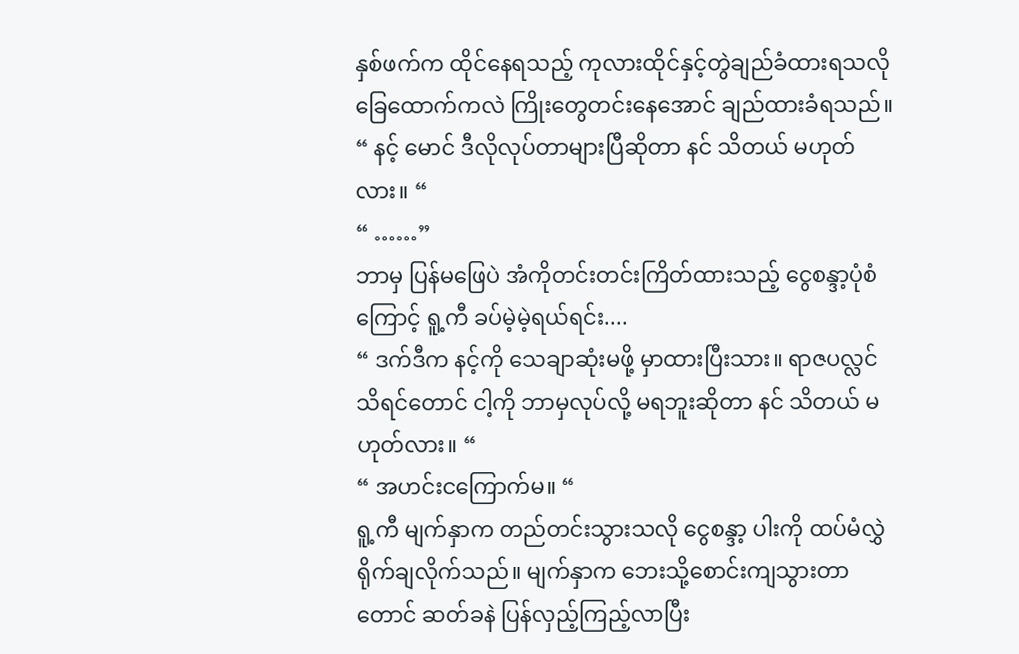နှစ်ဖက်က ထိုင်နေရသည့် ကုလားထိုင်နှင့်တွဲချည်ခံထားရသလို ခြေထောက်ကလဲ ကြိုးတွေတင်းနေအောင် ချည်ထားခံရသည်။
“ နင့် မောင် ဒီလိုလုပ်တာများပြီဆိုတာ နင် သိတယ် မဟုတ်လား။ “
“ ……”
ဘာမှ ပြန်မဖြေပဲ အံကိုတင်းတင်းကြိတ်ထားသည့် ငွေစန္ဒာ့ပုံစံကြောင့် ရူ့ကီ ခပ်မဲ့မဲ့ရယ်ရင်း....
“ ဒက်ဒီက နင့်ကို သေချာဆုံးမဖို့ မှာထားပြီးသား။ ရာဇပလ္လင် သိရင်တောင် ငါ့ကို ဘာမှလုပ်လို့ မရဘူးဆိုတာ နင် သိတယ် မဟုတ်လား။ “
“ အဟင်းငကြောက်မ။ “
ရူ့ကီ မျက်နှာက တည်တင်းသွားသလို ငွေစန္ဒာ့ ပါးကို ထပ်မံလွှဲရိုက်ချလိုက်သည်။ မျက်နှာက ဘေးသို့စောင်းကျသွားတာတောင် ဆတ်ခနဲ ပြန်လှည့်ကြည့်လာပြီး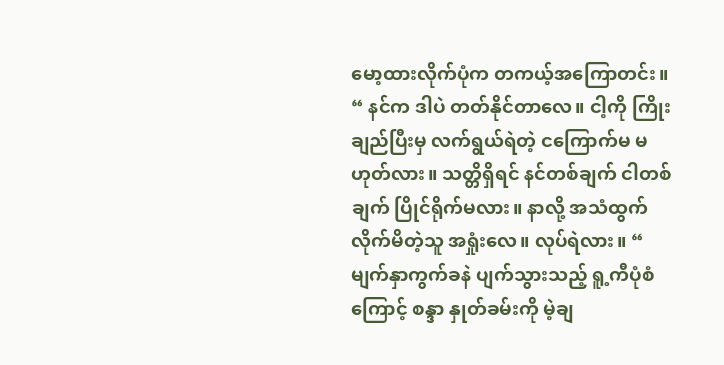မော့ထားလိုက်ပုံက တကယ့်အကြောတင်း။
“ နင်က ဒါပဲ တတ်နိုင်တာလေ။ ငါ့ကို ကြိုးချည်ပြီးမှ လက်ရွယ်ရဲတဲ့ ငကြောက်မ မဟုတ်လား။ သတ္တိရှိရင် နင်တစ်ချက် ငါတစ်ချက် ပြိုင်ရိုက်မလား။ နာလို့ အသံထွက်လိုက်မိတဲ့သူ အရှုံးလေ။ လုပ်ရဲလား။ “
မျက်နှာကွက်ခနဲ ပျက်သွားသည့် ရူ့ကီပုံစံကြောင့် စန္ဒာ နှုတ်ခမ်းကို မဲ့ချ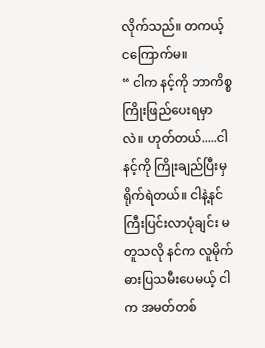လိုက်သည်။ တကယ့် ငကြောက်မ။
“ ငါက နင့်ကို ဘာကိစ္စ ကြိုးဖြည်ပေးရမှာလဲ။ ဟုတ်တယ်.....ငါ နင့်ကို ကြိုးချည်ပြီးမှ ရိုက်ရဲတယ်။ ငါနဲ့နင် ကြီးပြင်းလာပုံချင်း မတူသလို နင်က လူမိုက်ဓားပြသမီးပေမယ့် ငါက အမတ်တစ်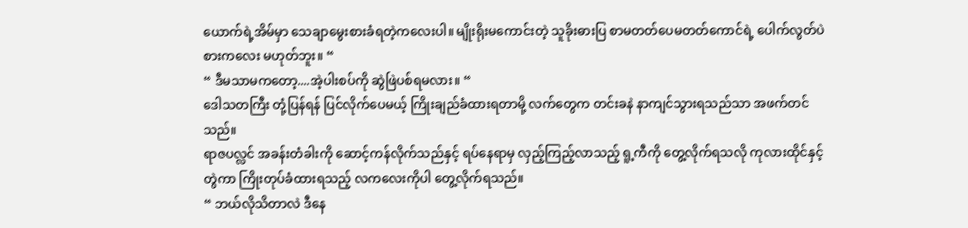ယောက်ရဲ့အိမ်မှာ သေချာမွေးစားခံရတဲ့ကလေးပါ။ မျိုးရိုးမကောင်းတဲ့ သူခိုးဓားပြ စာမတတ်ပေမတတ်ကောင်ရဲ့ ပေါက်လွတ်ပဲစားကလေး မဟုတ်ဘူး။ “
“ ဒီမသာမကတော့....အဲ့ပါးစပ်ကို ဆွဲဖြဲပစ်ရမလား။ “
ဒေါသတကြီး တုံ့ပြန်ရန် ပြင်လိုက်ပေမယ့် ကြိုးချည်ခံထားရတာမို့ လက်တွေက တင်းခနဲ နာကျင်သွားရသည်သာ အဖက်တင်သည်။
ရာဇပလ္လင် အခန်းတံခါးကို ဆောင့်ကန်လိုက်သည်နှင့် ရပ်နေရာမှ လှည့်ကြည့်လာသည့် ရူ့ကီကို တွေ့လိုက်ရသလို ကုလားထိုင်နှင့် တွဲကာ ကြိုးတုပ်ခံထားရသည့် လကလေးကိုပါ တွေ့လိုက်ရသည်။
“ ဘယ်လိုသိတာလဲ ဒီနေ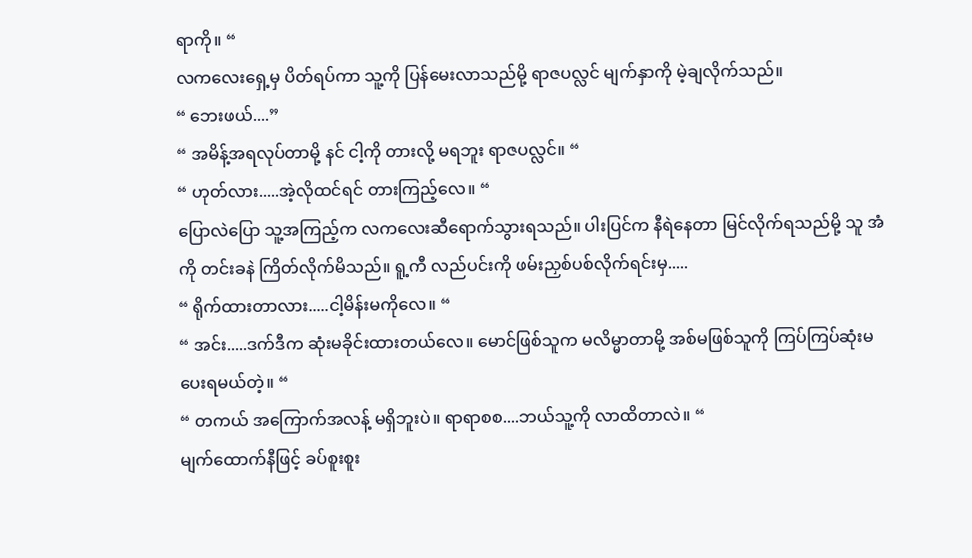ရာကို။ “
လကလေးရှေ့မှ ပိတ်ရပ်ကာ သူ့ကို ပြန်မေးလာသည်မို့ ရာဇပလ္လင် မျက်နှာကို မဲ့ချလိုက်သည်။
“ ဘေးဖယ်....”
“ အမိန့်အရလုပ်တာမို့ နင် ငါ့ကို တားလို့ မရဘူး ရာဇပလ္လင်။ “
“ ဟုတ်လား.....အဲ့လိုထင်ရင် တားကြည့်လေ။ “
ပြောလဲပြော သူ့အကြည့်က လကလေးဆီရောက်သွားရသည်။ ပါးပြင်က နီရဲနေတာ မြင်လိုက်ရသည်မို့ သူ အံကို တင်းခနဲ ကြိတ်လိုက်မိသည်။ ရူ့ကီ လည်ပင်းကို ဖမ်းညှစ်ပစ်လိုက်ရင်းမှ.....
“ ရိုက်ထားတာလား.....ငါ့မိန်းမကိုလေ။ “
“ အင်း.....ဒက်ဒီက ဆုံးမခိုင်းထားတယ်လေ။ မောင်ဖြစ်သူက မလိမ္မာတာမို့ အစ်မဖြစ်သူကို ကြပ်ကြပ်ဆုံးမပေးရမယ်တဲ့။ “
“ တကယ် အကြောက်အလန့် မရှိဘူးပဲ။ ရာရာစစ....ဘယ်သူ့ကို လာထိတာလဲ။ “
မျက်ထောက်နီဖြင့် ခပ်စူးစူး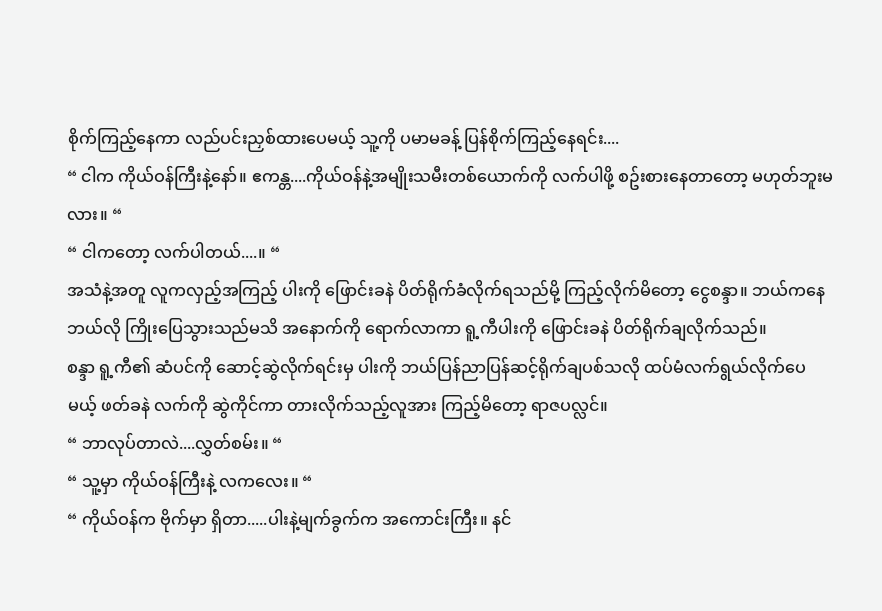စိုက်ကြည့်နေကာ လည်ပင်းညှစ်ထားပေမယ့် သူ့ကို ပမာမခန့် ပြန်စိုက်ကြည့်နေရင်း....
“ ငါက ကိုယ်ဝန်ကြီးနဲ့နော်။ ဧကန္တ....ကိုယ်ဝန်နဲ့အမျိုးသမီးတစ်ယောက်ကို လက်ပါဖို့ စဥ်းစားနေတာတော့ မဟုတ်ဘူးမလား။ “
“ ငါကတော့ လက်ပါတယ်....။ “
အသံနဲ့အတူ လူကလှည့်အကြည့် ပါးကို ဖြောင်းခနဲ ပိတ်ရိုက်ခံလိုက်ရသည်မို့ ကြည့်လိုက်မိတော့ ငွေစန္ဒာ။ ဘယ်ကနေ ဘယ်လို ကြိုးပြေသွားသည်မသိ အနောက်ကို ရောက်လာကာ ရူ့ကီပါးကို ဖြောင်းခနဲ ပိတ်ရိုက်ချလိုက်သည်။
စန္ဒာ ရူ့ကီ၏ ဆံပင်ကို ဆောင့်ဆွဲလိုက်ရင်းမှ ပါးကို ဘယ်ပြန်ညာပြန်ဆင့်ရိုက်ချပစ်သလို ထပ်မံလက်ရွယ်လိုက်ပေမယ့် ဖတ်ခနဲ လက်ကို ဆွဲကိုင်ကာ တားလိုက်သည့်လူအား ကြည့်မိတော့ ရာဇပလ္လင်။
“ ဘာလုပ်တာလဲ....လွှတ်စမ်း။ “
“ သူ့မှာ ကိုယ်ဝန်ကြီးနဲ့ လကလေး။ “
“ ကိုယ်ဝန်က ဗိုက်မှာ ရှိတာ.....ပါးနဲ့မျက်ခွက်က အကောင်းကြီး။ နင်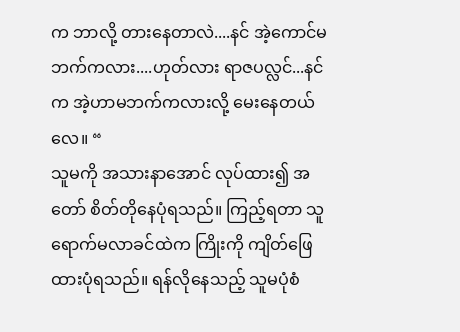က ဘာလို့ တားနေတာလဲ....နင် အဲ့ကောင်မဘက်ကလား....ဟုတ်လား ရာဇပလ္လင်...နင်က အဲ့ဟာမဘက်ကလားလို့ မေးနေတယ်လေ။ “
သူမကို အသားနာအောင် လုပ်ထား၍ အတော် စိတ်တိုနေပုံရသည်။ ကြည့်ရတာ သူ ရောက်မလာခင်ထဲက ကြိုးကို ကျိတ်ဖြေထားပုံရသည်။ ရန်လိုနေသည့် သူမပုံစံ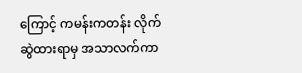ကြောင့် ကမန်းကတန်း လိုက်ဆွဲထားရာမှ အသာလက်ကာ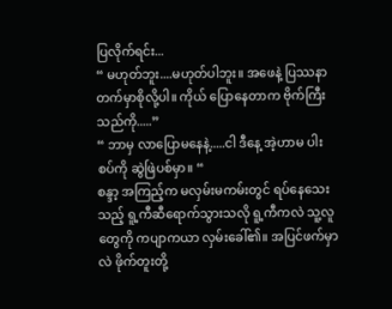ပြလိုက်ရင်း...
“ မဟုတ်ဘူး....မဟုတ်ပါဘူး။ အဖေနဲ့ ပြဿနာတက်မှာစိုလို့ပါ။ ကိုယ် ပြောနေတာက ဗိုက်ကြီးသည်ကို.....”
“ ဘာမှ လာပြောမနေနဲ့.....ငါ ဒီနေ့ အဲ့ဟာမ ပါးစပ်ကို ဆွဲဖြဲပစ်မှာ။ “
စန္ဒာ့ အကြည့်က မလှမ်းမကမ်းတွင် ရပ်နေသေးသည့် ရူ့ကီဆီရောက်သွားသလို ရူ့ကီကလဲ သူ့လူတွေကို ကပျာကယာ လှမ်းခေါ်၏။ အပြင်ဖက်မှာလဲ ဖိုက်တူးတို့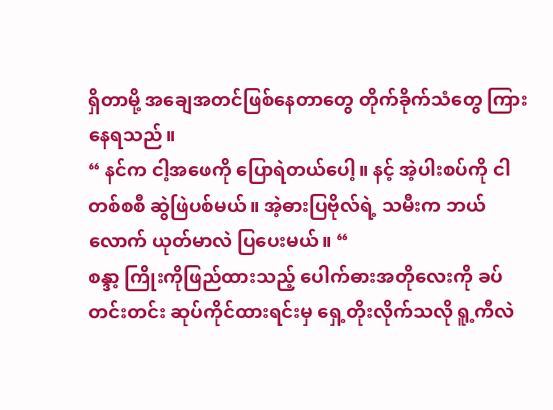ရှိတာမို့ အချေအတင်ဖြစ်နေတာတွေ တိုက်ခိုက်သံတွေ ကြားနေရသည်။
“ နင်က ငါ့အဖေကို ပြောရဲတယ်ပေါ့။ နင့် အဲ့ပါးစပ်ကို ငါ တစ်စစီ ဆွဲဖြဲပစ်မယ်။ အဲ့ဓားပြဗိုလ်ရဲ့ သမီးက ဘယ်လောက် ယုတ်မာလဲ ပြပေးမယ်။ “
စန္ဒာ့ ကြိုးကိုဖြည်ထားသည့် ပေါက်ဓားအတိုလေးကို ခပ်တင်းတင်း ဆုပ်ကိုင်ထားရင်းမှ ရှေ့တိုးလိုက်သလို ရူ့ကီလဲ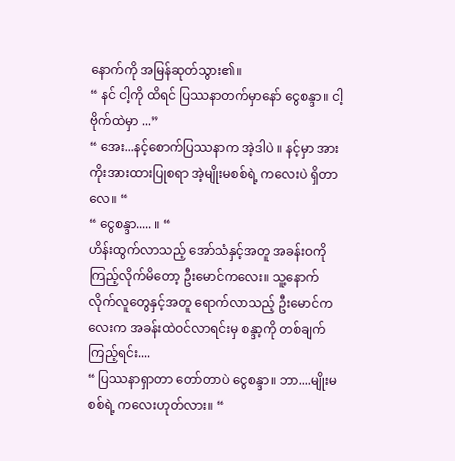နောက်ကို အမြန်ဆုတ်သွား၏။
“ နင် ငါ့ကို ထိရင် ပြဿနာတက်မှာနော် ငွေစန္ဒာ။ ငါ့ဗိုက်ထဲမှာ ...”
“ အေး...နင့်စောက်ပြဿနာက အဲ့ဒါပဲ ။ နင့်မှာ အားကိုးအားထားပြုစရာ အဲ့မျိုးမစစ်ရဲ့ ကလေးပဲ ရှိတာလေ။ “
“ ငွေစန္ဒာ..... ။ “
ဟိန်းထွက်လာသည့် အော်သံနှင့်အတူ အခန်းဝကို ကြည့်လိုက်မိတော့ ဦးမောင်ကလေး။ သူ့နောက်လိုက်လူတွေနှင့်အတူ ရောက်လာသည့် ဦးမောင်ကလေးက အခန်းထဲဝင်လာရင်းမှ စန္ဒာ့ကို တစ်ချက်ကြည့်ရင်း....
“ ပြဿနာရှာတာ တော်တာပဲ ငွေစန္ဒာ။ ဘာ....မျိုးမစစ်ရဲ့ ကလေးဟုတ်လား။ “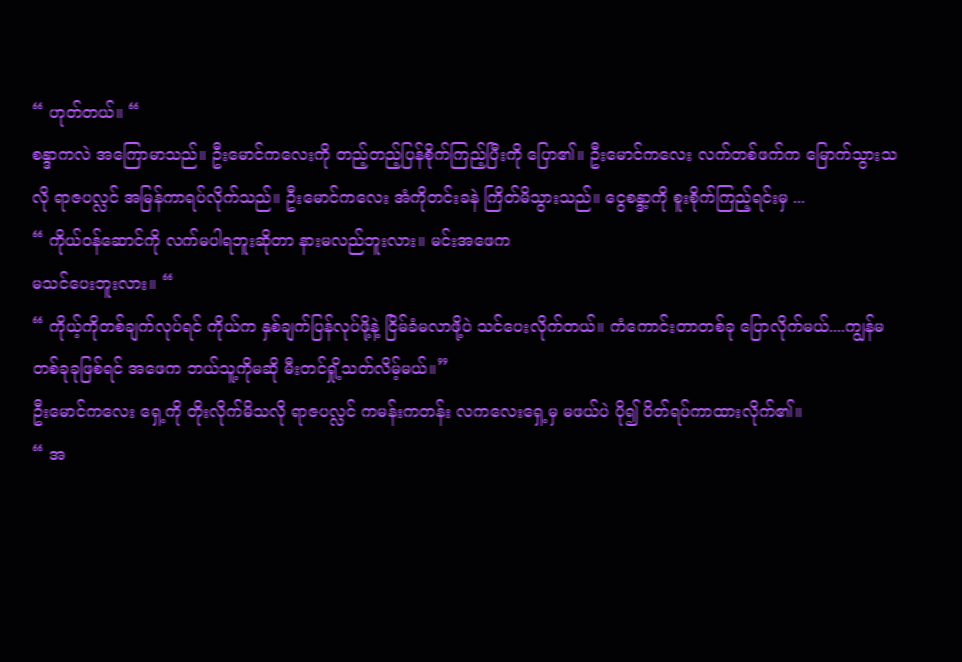“ ဟုတ်တယ်။ “
စန္ဒာကလဲ အကြောမာသည်။ ဦးမောင်ကလေးကို တည့်တည့်ပြန်စိုက်ကြည့်ပြီးကို ပြော၏။ ဦးမောင်ကလေး လက်တစ်ဖက်က မြောက်သွားသလို ရာဇပလ္လင် အမြန်ကာရပ်လိုက်သည်။ ဦးမောင်ကလေး အံကိုတင်းခနဲ ကြိတ်မိသွားသည်။ ငွေစန္ဒာ့ကို စူးစိုက်ကြည့်ရင်းမှ ...
“ ကိုယ်ဝန်ဆောင်ကို လက်မပါရဘူးဆိုတာ နားမလည်ဘူးလား။ မင်းအဖေက
မသင်ပေးဘူးလား။ “
“ ကိုယ့်ကိုတစ်ချက်လုပ်ရင် ကိုယ်က နှစ်ချက်ပြန်လုပ်ဖို့နဲ့ ငြိမ်ခံမလာဖို့ပဲ သင်ပေးလိုက်တယ်။ ကံကောင်းတာတစ်ခု ပြောလိုက်မယ်....ကျွန်မ တစ်ခုခုဖြစ်ရင် အဖေက ဘယ်သူ့ကိုမဆို မီးတင်ရှို့သတ်လိမ့်မယ်။”
ဦးမောင်ကလေး ရှေ့ကို တိုးလိုက်မိသလို ရာဇပလ္လင် ကမန်းကတန်း လကလေးရှေ့မှ မဖယ်ပဲ ပို၍ ပိတ်ရပ်ကာထားလိုက်၏။
“ အ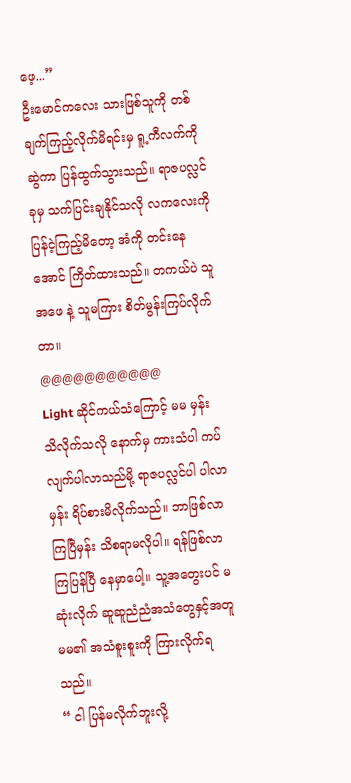ဖေ့...”
ဦးမောင်ကလေး သားဖြစ်သူကို တစ်ချက်ကြည့်လိုက်မိရင်းမှ ရူ့ကီလက်ကို ဆွဲကာ ပြန်ထွက်သွားသည်။ ရာဇပလ္လင် ခုမှ သက်ပြင်းချနိုင်သလို လကလေးကို ပြန်ငဲ့ကြည့်မိတော့ အံကို တင်းနေအောင် ကြိတ်ထားသည်။ တကယ်ပဲ သူ အဖေ နဲ့ သူမကြား စိတ်မွန်းကြပ်လိုက်တာ။
@@@@@@@@@@@
Light ဆိုင်ကယ်သံကြောင့် မမ မှန်း သိလိုက်သလို နောက်မှ ကားသံပါ ကပ်လျက်ပါလာသည်မို့ ရာဇပလ္လင်ပါ ပါလာမှန်း ရိပ်စားမိလိုက်သည်။ ဘာဖြစ်လာကြပြီမှန်း သိစရာမလိုပါ။ ရန်ဖြစ်လာကြပြန်ပြီ နေမှာပေါ့။ သူ့အတွေးပင် မဆုံးလိုက် ဆူဆူညံညံအသံတွေနှင့်အတူ မမ၏ အသံစူးစူးကို ကြားလိုက်ရသည်။
“ ငါ ပြန်မလိုက်ဘူးလို့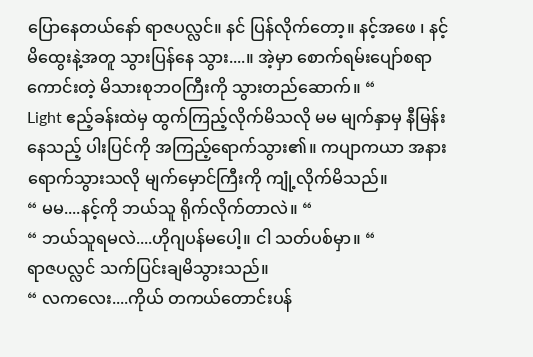ပြောနေတယ်နော် ရာဇပလ္လင်။ နင် ပြန်လိုက်တော့။ နင့်အဖေ ၊ နင့် မိထွေးနဲ့အတူ သွားပြန်နေ သွား....။ အဲ့မှာ စောက်ရမ်းပျော်စရာကောင်းတဲ့ မိသားစုဘဝကြီးကို သွားတည်ဆောက်။ “
Light ဧည့်ခန်းထဲမှ ထွက်ကြည့်လိုက်မိသလို မမ မျက်နှာမှ နီမြန်းနေသည့် ပါးပြင်ကို အကြည့်ရောက်သွား၏။ ကပျာကယာ အနားရောက်သွားသလို မျက်မှောင်ကြီးကို ကျုံ့လိုက်မိသည်။
“ မမ....နင့်ကို ဘယ်သူ ရိုက်လိုက်တာလဲ။ “
“ ဘယ်သူရမလဲ....ဟိုဂျပန်မပေါ့။ ငါ သတ်ပစ်မှာ။ “
ရာဇပလ္လင် သက်ပြင်းချမိသွားသည်။
“ လကလေး....ကိုယ် တကယ်တောင်းပန်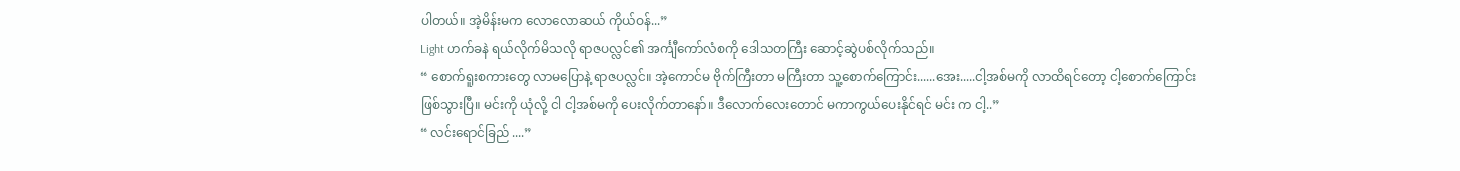ပါတယ်။ အဲ့မိန်းမက လောလောဆယ် ကိုယ်ဝန်...”
Light ဟက်ခနဲ ရယ်လိုက်မိသလို ရာဇပလ္လင်၏ အင်္ကျီကော်လံစကို ဒေါသတကြီး ဆောင့်ဆွဲပစ်လိုက်သည်။
“ စောက်ရူးစကားတွေ လာမပြောနဲ့ ရာဇပလ္လင်။ အဲ့ကောင်မ ဗိုက်ကြီးတာ မကြီးတာ သူ့စောက်ကြောင်း......အေး.....ငါ့အစ်မကို လာထိရင်တော့ ငါ့စောက်ကြောင်း ဖြစ်သွားပြီ။ မင်းကို ယုံလို့ ငါ ငါ့အစ်မကို ပေးလိုက်တာနော်။ ဒီလောက်လေးတောင် မကာကွယ်ပေးနိုင်ရင် မင်း က ငါ့..”
“ လင်းရောင်ခြည် ....”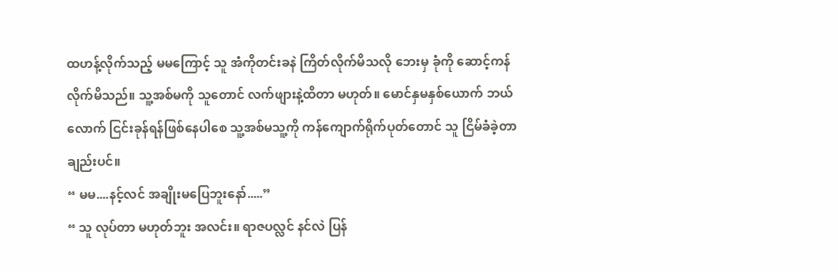ထဟန့်လိုက်သည့် မမကြောင့် သူ အံကိုတင်းခနဲ ကြိတ်လိုက်မိသလို ဘေးမှ ခုံကို ဆောင့်ကန်လိုက်မိသည်။ သူ့အစ်မကို သူတောင် လက်ဖျားနဲ့ထိတာ မဟုတ်။ မောင်နှမနှစ်ယောက် ဘယ်လောက် ငြင်းခုန်ရန်ဖြစ်နေပါစေ သူ့အစ်မသူ့ကို ကန်ကျောက်ရိုက်ပုတ်တောင် သူ ငြိမ်ခံခဲ့တာချည်းပင်။
“ မမ....နင့်လင် အချိုးမပြေဘူးနော်.....”
“ သူ လုပ်တာ မဟုတ်ဘူး အလင်း။ ရာဇပလ္လင် နင်လဲ ပြန်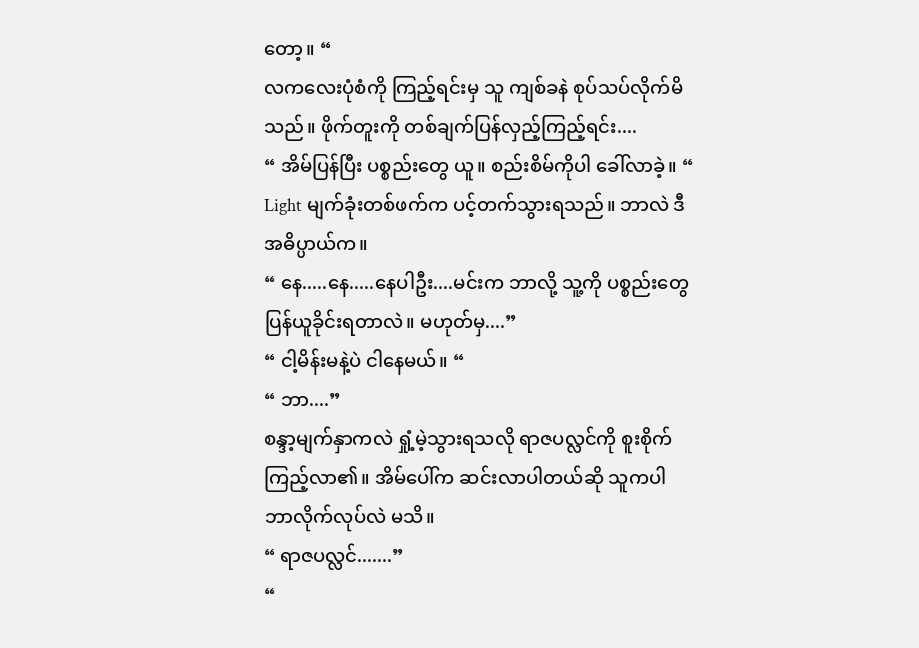တော့။ “
လကလေးပုံစံကို ကြည့်ရင်းမှ သူ ကျစ်ခနဲ စုပ်သပ်လိုက်မိသည်။ ဖိုက်တူးကို တစ်ချက်ပြန်လှည့်ကြည့်ရင်း....
“ အိမ်ပြန်ပြီး ပစ္စည်းတွေ ယူ။ စည်းစိမ်ကိုပါ ခေါ်လာခဲ့။ “
Light မျက်ခုံးတစ်ဖက်က ပင့်တက်သွားရသည်။ ဘာလဲ ဒီအဓိပ္ပာယ်က။
“ နေ.....နေ.....နေပါဦး....မင်းက ဘာလို့ သူ့ကို ပစ္စည်းတွေ ပြန်ယူခိုင်းရတာလဲ။ မဟုတ်မှ....”
“ ငါ့မိန်းမနဲ့ပဲ ငါနေမယ်။ “
“ ဘာ....”
စန္ဒာ့မျက်နှာကလဲ ရှုံ့မဲ့သွားရသလို ရာဇပလ္လင်ကို စူးစိုက်ကြည့်လာ၏။ အိမ်ပေါ်က ဆင်းလာပါတယ်ဆို သူကပါ ဘာလိုက်လုပ်လဲ မသိ။
“ ရာဇပလ္လင်.......”
“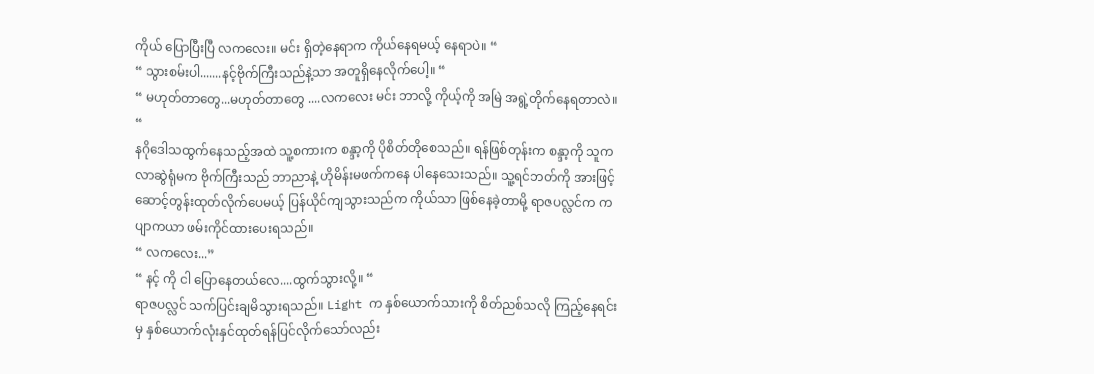ကိုယ် ပြောပြီးပြီ လကလေး။ မင်း ရှိတဲ့နေရာက ကိုယ်နေရမယ့် နေရာပဲ။ “
“ သွားစမ်းပါ.......နင့်ဗိုက်ကြီးသည်နဲ့သာ အတူရှိနေလိုက်ပေါ့။ “
“ မဟုတ်တာတွေ...မဟုတ်တာတွေ ....လကလေး မင်း ဘာလို့ ကိုယ့်ကို အမြဲ အရွဲ့တိုက်နေရတာလဲ။ “
နဂိုဒေါသထွက်နေသည့်အထဲ သူ့စကားက စန္ဒာ့ကို ပိုစိတ်တိုစေသည်။ ရန်ဖြစ်တုန်းက စန္ဒာ့ကို သူက လာဆွဲရုံမက ဗိုက်ကြီးသည် ဘာညာနဲ့ ဟိုမိန်းမဖက်ကနေ ပါနေသေးသည်။ သူ့ရင်ဘတ်ကို အားဖြင့် ဆောင့်တွန်းထုတ်လိုက်ပေမယ့် ပြန်ယိုင်ကျသွားသည်က ကိုယ်သာ ဖြစ်နေခဲ့တာမို့ ရာဇပလ္လင်က ကပျာကယာ ဖမ်းကိုင်ထားပေးရသည်။
“ လကလေး...”
“ နင့် ကို ငါ ပြောနေတယ်လေ....ထွက်သွားလို့။ “
ရာဇပလ္လင် သက်ပြင်းချမိသွားရသည်။ Light က နှစ်ယောက်သားကို စိတ်ညစ်သလို ကြည့်နေရင်းမှ နှစ်ယောက်လုံးနှင်ထုတ်ရန်ပြင်လိုက်သော်လည်း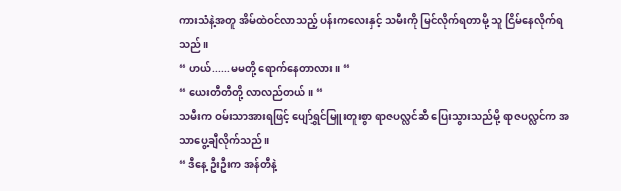ကားသံနဲ့အတူ အိမ်ထဲဝင်လာသည့် ပန်းကလေးနှင့် သမီးကို မြင်လိုက်ရတာမို့ သူ ငြိမ်နေလိုက်ရသည်။
“ ဟယ်......မမတို့ ရောက်နေတာလား။ “
“ ယေးတီတီတို့ လာလည်တယ်။ “
သမီးက ဝမ်းသာအားရဖြင့် ပျော်ရွှင်မြူးတူးစွာ ရာဇပလ္လင်ဆီ ပြေးသွားသည်မို့ ရာဇပလ္လင်က အသာပွေ့ချီလိုက်သည်။
“ ဒီနေ့ ဦးဦးက အန်တီနဲ့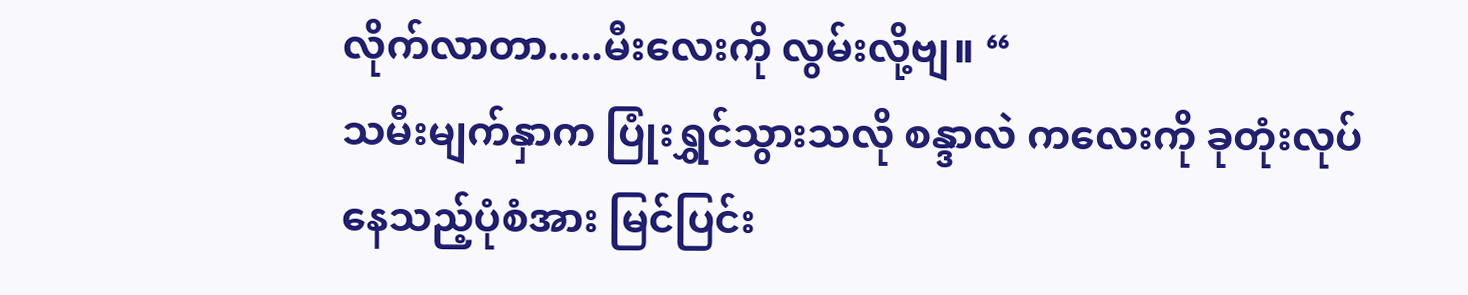လိုက်လာတာ.....မီးလေးကို လွမ်းလို့ဗျ။ “
သမီးမျက်နှာက ပြုံးရွှင်သွားသလို စန္ဒာလဲ ကလေးကို ခုတုံးလုပ်နေသည့်ပုံစံအား မြင်ပြင်း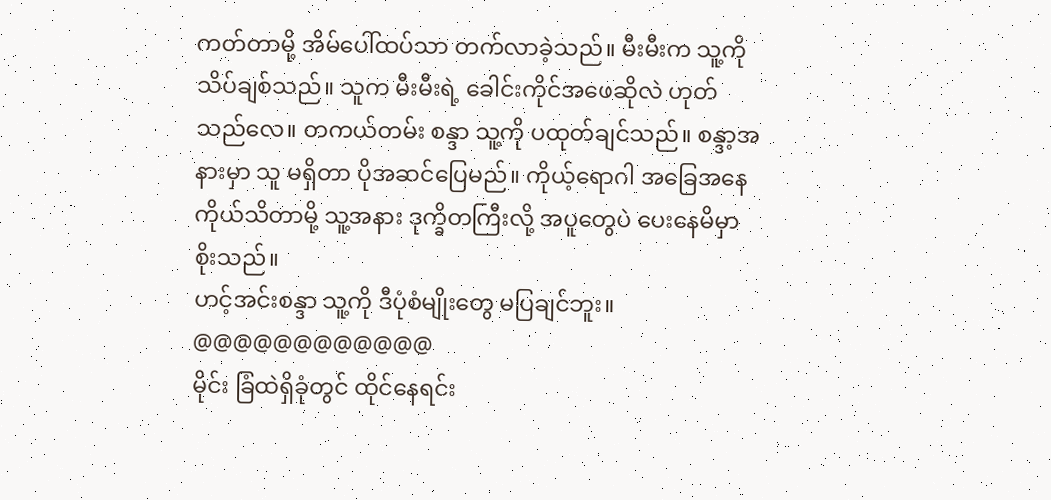ကတ်တာမို့ အိမ်ပေါ်ထပ်သာ တက်လာခဲ့သည်။ မီးမီးက သူ့ကို သိပ်ချစ်သည်။ သူက မီးမီးရဲ့ ခေါင်းကိုင်အဖေဆိုလဲ ဟုတ်သည်လေ။ တကယ်တမ်း စန္ဒာ သူ့ကို ပထုတ်ချင်သည်။ စန္ဒာ့အနားမှာ သူ မရှိတာ ပိုအဆင်ပြေမည်။ ကိုယ့်ရောဂါ အခြေအနေ ကိုယ်သိတာမို့ သူ့အနား ဒုက္ခိတကြီးလို့ အပူတွေပဲ ပေးနေမိမှာ စိုးသည်။
ဟင့်အင်းစန္ဒာ သူ့ကို ဒီပုံစံမျိုးတွေ မပြချင်ဘူး။
@@@@@@@@@@@@
မိုင်း ခြံထဲရှိခုံတွင် ထိုင်နေရင်း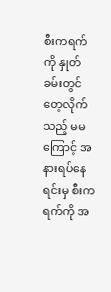စီးကရက်ကို နှုတ်ခမ်းတွင် တေ့လိုက်သည့် မမ ကြောင့် အနားရပ်နေရင်းမှ စီးကရက်ကို အ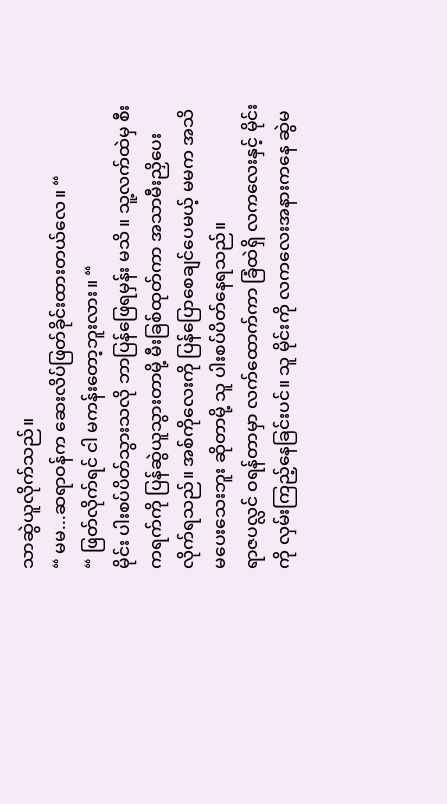သာဆွဲယူလိုက်သည်။
“ မမ...ဆရာဝန်က ဆေးလိပ်ဖြတ်ခိုင်းထားတယ်လေ။ “
“ ဖြတ်လိုက်ရင် ငါ မကန်းတော့ဘူးလား။ “
မိုင်း ပါးစပ်ပိတ်သွားသလို ဘာပြန်ဖြေရမှန်း မသိ ။ သူ့လက်ထဲမှ စီးကရက်ကို ပြန်ဆွဲယူသွားတာမို့ မီးခြစ်ထုတ်ကာ အသာမီးညှိပေးလိုက်ရသည်။ အစ်ကိုလေးကို ပြန်ပြောစေချင်ပေမယ့် မမက အသိမပေးသေးဘူး ဆိုတာမို့ သူ ပါးစပ်ပိတ်နေရသည်။
ရာဇပလ္လင် ဝရန်တာမှာ လက်ထောက်ကာ ခြံထဲရှိ လကလေးနှင့် မိုင်းကို လှမ်းကြည့်နေခြင်းပင်။ သူ မိုင်းကို လကလေးအနားကနေ ဆွဲမ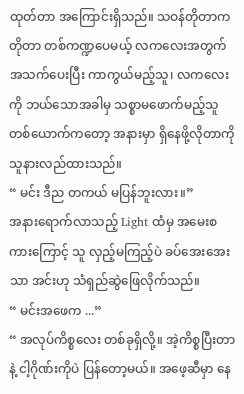ထုတ်တာ အကြောင်းရှိသည်။ သဝန်တိုတာက တိုတာ တစ်ကဏ္ဍပေမယ့် လကလေးအတွက် အသက်ပေးပြီး ကာကွယ်မည့်သူ၊ လကလေးကို ဘယ်သောအခါမှ သစ္စာမဖောက်မည့်သူတစ်ယောက်ကတော့ အနားမှာ ရှိနေဖို့လိုတာကို သူနားလည်ထားသည်။
“ မင်း ဒီည တကယ် မပြန်ဘူးလား။”
အနားရောက်လာသည့် Light ထံမှ အမေးစကားကြောင့် သူ လှည့်မကြည့်ပဲ ခပ်အေးအေးသာ အင်းဟု သံရှည်ဆွဲဖြေလိုက်သည်။
“ မင်းအဖေက ...”
“ အလုပ်ကိစ္စလေး တစ်ခုရှိလို့။ အဲ့ကိစ္စပြီးတာနဲ့ ငါ့ဂိုဏ်းကိုပဲ ပြန်တော့မယ်။ အဖေ့ဆီမှာ နေ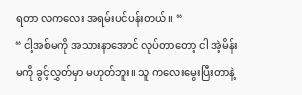ရတာ လကလေး အရမ်းပင်ပန်းတယ်။ “
“ ငါ့အစ်မကို အသားနာအောင် လုပ်တာတော့ ငါ အဲ့မိန်းမကို ခွင့်လွှတ်မှာ မဟုတ်ဘူး။ သူ ကလေးမွေးပြီးတာနဲ့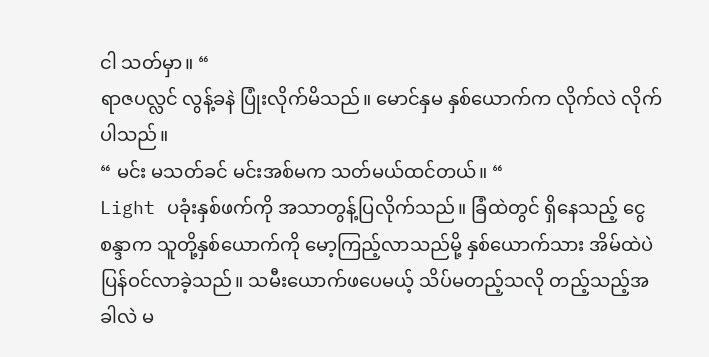ငါ သတ်မှာ။ “
ရာဇပလ္လင် လွန့်ခနဲ ပြုံးလိုက်မိသည်။ မောင်နှမ နှစ်ယောက်က လိုက်လဲ လိုက်ပါသည်။
“ မင်း မသတ်ခင် မင်းအစ်မက သတ်မယ်ထင်တယ်။ “
Light ပခုံးနှစ်ဖက်ကို အသာတွန့်ပြလိုက်သည်။ ခြံထဲတွင် ရှိနေသည့် ငွေစန္ဒာက သူတို့နှစ်ယောက်ကို မော့ကြည့်လာသည်မို့ နှစ်ယောက်သား အိမ်ထဲပဲ ပြန်ဝင်လာခဲ့သည်။ သမီးယောက်ဖပေမယ့် သိပ်မတည့်သလို တည့်သည့်အခါလဲ မ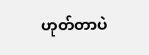ဟုတ်တာပဲ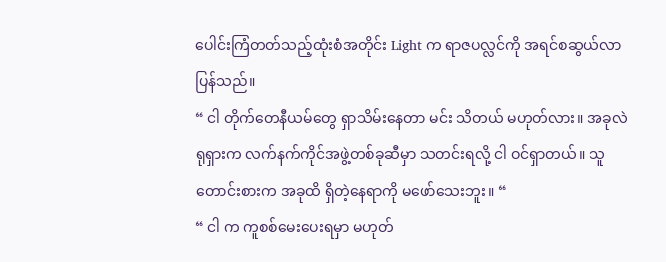ပေါင်းကြံတတ်သည့်ထုံးစံအတိုင်း Light က ရာဇပလ္လင်ကို အရင်စဆွယ်လာပြန်သည်။
“ ငါ တိုက်တေနီယမ်တွေ ရှာသိမ်းနေတာ မင်း သိတယ် မဟုတ်လား။ အခုလဲ ရုရှားက လက်နက်ကိုင်အဖွဲ့တစ်ခုဆီမှာ သတင်းရလို့ ငါ ဝင်ရှာတယ်။ သူတောင်းစားက အခုထိ ရှိတဲ့နေရာကို မဖော်သေးဘူး။ “
“ ငါ က ကူစစ်မေးပေးရမှာ မဟုတ်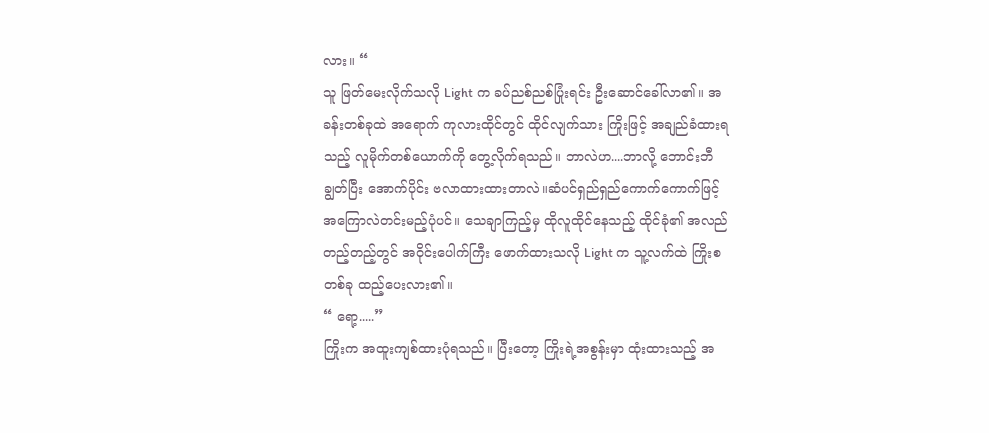လား။ “
သူ ဖြတ်မေးလိုက်သလို Light က ခပ်ညစ်ညစ်ပြုံးရင်း ဦးဆောင်ခေါ်လာ၏။ အခန်းတစ်ခုထဲ အရောက် ကုလားထိုင်တွင် ထိုင်လျက်သား ကြိုးဖြင့် အချည်ခံထားရသည့် လူမိုက်တစ်ယောက်ကို တွေ့လိုက်ရသည်။ ဘာလဲဟ....ဘာလို့ ဘောင်းဘီချွတ်ပြီး အောက်ပိုင်း ဗလာထားထားတာလဲ။ဆံပင်ရှည်ရှည်ကောက်ကောက်ဖြင့် အကြောလဲတင်းမည့်ပုံပင်။ သေချာကြည့်မှ ထိုလူထိုင်နေသည့် ထိုင်ခုံ၏ အလည်တည့်တည့်တွင် အဝိုင်းပေါက်ကြီး ဖောက်ထားသလို Light က သူ့လက်ထဲ ကြိုးစတစ်ခု ထည့်ပေးလား၏။
“ ရော့.....”
ကြိုးက အထူးကျစ်ထားပုံရသည်။ ပြီးတော့ ကြိုးရဲ့အစွန်းမှာ ထုံးထားသည့် အ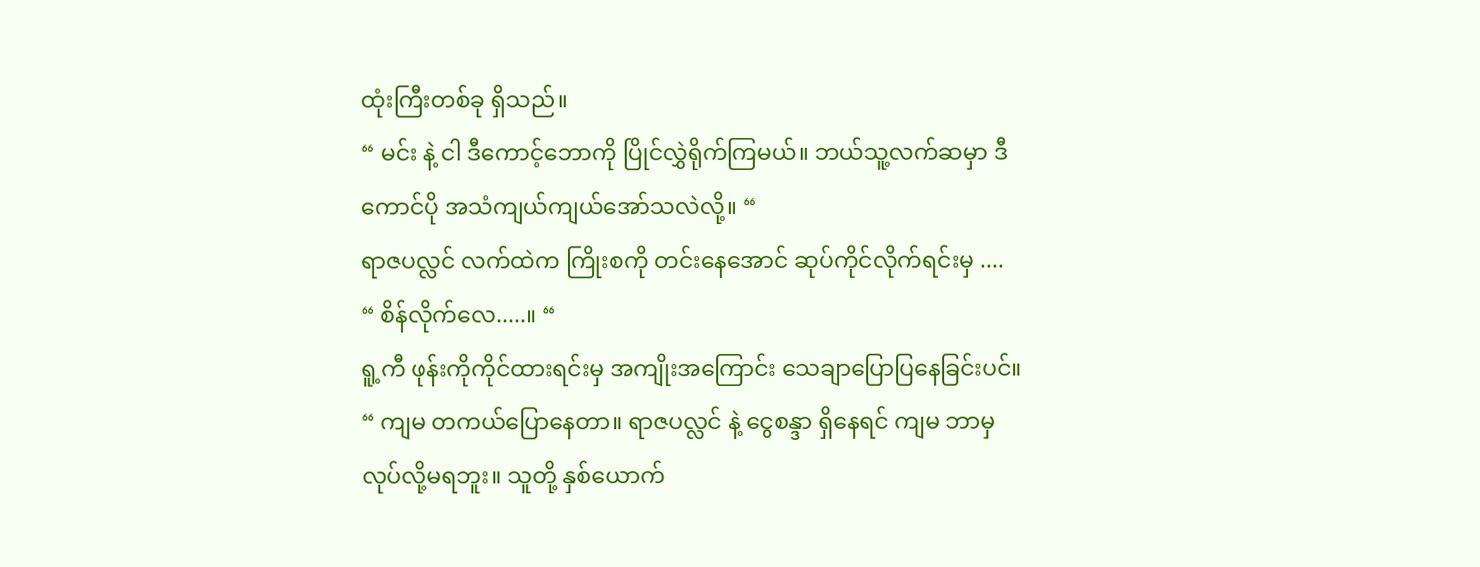ထုံးကြီးတစ်ခု ရှိသည်။
“ မင်း နဲ့ ငါ ဒီကောင့်ဘောကို ပြိုင်လွှဲရိုက်ကြမယ်။ ဘယ်သူ့လက်ဆမှာ ဒီကောင်ပို အသံကျယ်ကျယ်အော်သလဲလို့။ “
ရာဇပလ္လင် လက်ထဲက ကြိုးစကို တင်းနေအောင် ဆုပ်ကိုင်လိုက်ရင်းမှ ....
“ စိန်လိုက်လေ.....။ “
ရူ့ကီ ဖုန်းကိုကိုင်ထားရင်းမှ အကျိုးအကြောင်း သေချာပြောပြနေခြင်းပင်။
“ ကျမ တကယ်ပြောနေတာ။ ရာဇပလ္လင် နဲ့ ငွေစန္ဒာ ရှိနေရင် ကျမ ဘာမှ လုပ်လို့မရဘူး။ သူတို့ နှစ်ယောက်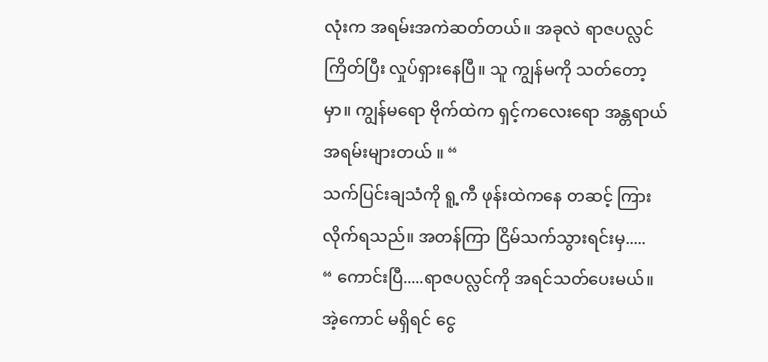လုံးက အရမ်းအကဲဆတ်တယ်။ အခုလဲ ရာဇပလ္လင် ကြိတ်ပြီး လှုပ်ရှားနေပြီ။ သူ ကျွန်မကို သတ်တော့မှာ။ ကျွန်မရော ဗိုက်ထဲက ရှင့်ကလေးရော အန္တရာယ်အရမ်းများတယ် ။ “
သက်ပြင်းချသံကို ရူ့ကီ ဖုန်းထဲကနေ တဆင့် ကြားလိုက်ရသည်။ အတန်ကြာ ငြိမ်သက်သွားရင်းမှ.....
“ ကောင်းပြီ.....ရာဇပလ္လင်ကို အရင်သတ်ပေးမယ်။ အဲ့ကောင် မရှိရင် ငွေ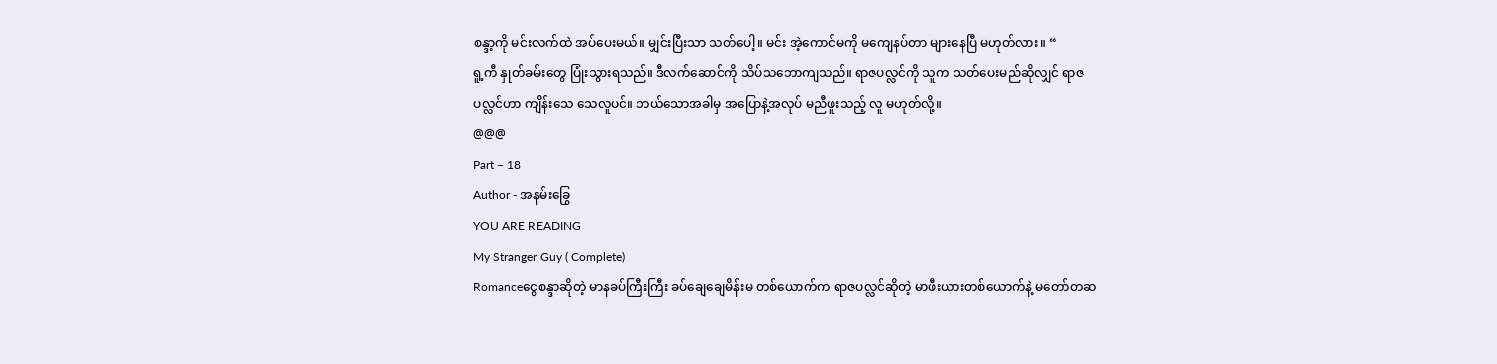စန္ဒာ့ကို မင်းလက်ထဲ အပ်ပေးမယ်။ မျှင်းပြီးသာ သတ်ပေါ့။ မင်း အဲ့ကောင်မကို မကျေနပ်တာ များနေပြီ မဟုတ်လား။ “
ရူ့ကီ နှုတ်ခမ်းတွေ ပြုံးသွားရသည်။ ဒီလက်ဆောင်ကို သိပ်သဘောကျသည်။ ရာဇပလ္လင်ကို သူက သတ်ပေးမည်ဆိုလျှင် ရာဇပလ္လင်ဟာ ကျိန်းသေ သေလူပင်။ ဘယ်သောအခါမှ အပြောနဲ့အလုပ် မညီဖူးသည့် လူ မဟုတ်လို့။
@@@
Part – 18
Author - အနမ်းခြွေ
YOU ARE READING
My Stranger Guy ( Complete)
Romanceငွေစန္ဒာဆိုတဲ့ မာနခပ်ကြီးကြီး ခပ်ချေချေမိန်းမ တစ်ယောက်က ရာဇပလ္လင်ဆိုတဲ့ မာဖီးယားတစ်ယောက်နဲ့ မတော်တဆ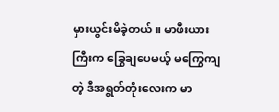မှားယွင်းမိခဲ့တယ်။ မာဖီးယားကြီးက ခြွေချပေမယ့် မကြွေကျတဲ့ ဒီအရွတ်တုံးလေးက မာ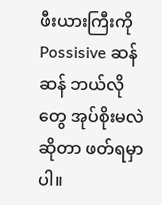ဖီးယားကြီးကို Possisive ဆန်ဆန် ဘယ်လိုတွေ အုပ်စိုးမလဲဆိုတာ ဖတ်ရမှာပါ။